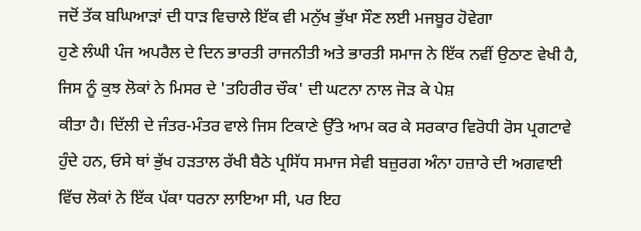ਜਦੋਂ ਤੱਕ ਬਘਿਆੜਾਂ ਦੀ ਧਾੜ ਵਿਚਾਲੇ ਇੱਕ ਵੀ ਮਨੁੱਖ ਭੁੱਖਾ ਸੌਣ ਲਈ ਮਜਬੂਰ ਹੋਵੇਗਾ
ਹੁਣੇ ਲੰਘੀ ਪੰਜ ਅਪਰੈਲ ਦੇ ਦਿਨ ਭਾਰਤੀ ਰਾਜਨੀਤੀ ਅਤੇ ਭਾਰਤੀ ਸਮਾਜ ਨੇ ਇੱਕ ਨਵੀਂ ਉਠਾਣ ਵੇਖੀ ਹੈ, ਜਿਸ ਨੂੰ ਕੁਝ ਲੋਕਾਂ ਨੇ ਮਿਸਰ ਦੇ 'ਤਹਿਰੀਰ ਚੌਕ' ਦੀ ਘਟਨਾ ਨਾਲ ਜੋੜ ਕੇ ਪੇਸ਼
ਕੀਤਾ ਹੈ। ਦਿੱਲੀ ਦੇ ਜੰਤਰ-ਮੰਤਰ ਵਾਲੇ ਜਿਸ ਟਿਕਾਣੇ ਉੱਤੇ ਆਮ ਕਰ ਕੇ ਸਰਕਾਰ ਵਿਰੋਧੀ ਰੋਸ ਪ੍ਰਗਟਾਵੇ ਹੁੰਦੇ ਹਨ, ਓਸੇ ਥਾਂ ਭੁੱਖ ਹੜਤਾਲ ਰੱਖੀ ਬੈਠੇ ਪ੍ਰਸਿੱਧ ਸਮਾਜ ਸੇਵੀ ਬਜ਼ੁਰਗ ਅੰਨਾ ਹਜ਼ਾਰੇ ਦੀ ਅਗਵਾਈ ਵਿੱਚ ਲੋਕਾਂ ਨੇ ਇੱਕ ਪੱਕਾ ਧਰਨਾ ਲਾਇਆ ਸੀ, ਪਰ ਇਹ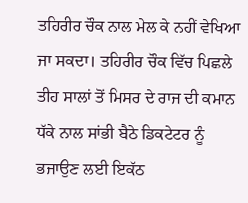ਤਹਿਰੀਰ ਚੌਕ ਨਾਲ ਮੇਲ ਕੇ ਨਹੀਂ ਵੇਖਿਆ ਜਾ ਸਕਦਾ। ਤਹਿਰੀਰ ਚੌਕ ਵਿੱਚ ਪਿਛਲੇ ਤੀਹ ਸਾਲਾਂ ਤੋਂ ਮਿਸਰ ਦੇ ਰਾਜ ਦੀ ਕਮਾਨ ਧੱਕੇ ਨਾਲ ਸਾਂਭੀ ਬੈਠੇ ਡਿਕਟੇਟਰ ਨੂੰ ਭਜਾਉਣ ਲਈ ਇਕੱਠ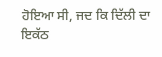ਹੋਇਆ ਸੀ, ਜਦ ਕਿ ਦਿੱਲੀ ਦਾ ਇਕੱਠ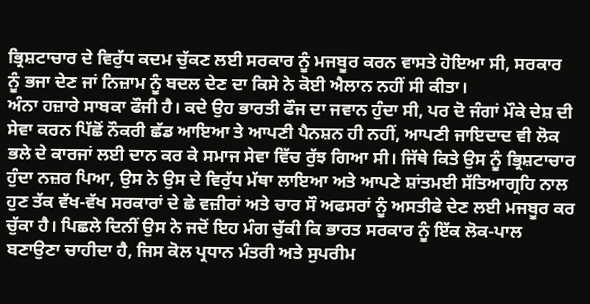ਭ੍ਰਿਸ਼ਟਾਚਾਰ ਦੇ ਵਿਰੁੱਧ ਕਦਮ ਚੁੱਕਣ ਲਈ ਸਰਕਾਰ ਨੂੰ ਮਜਬੂਰ ਕਰਨ ਵਾਸਤੇ ਹੋਇਆ ਸੀ, ਸਰਕਾਰ ਨੂੰ ਭਜਾ ਦੇਣ ਜਾਂ ਨਿਜ਼ਾਮ ਨੂੰ ਬਦਲ ਦੇਣ ਦਾ ਕਿਸੇ ਨੇ ਕੋਈ ਐਲਾਨ ਨਹੀਂ ਸੀ ਕੀਤਾ।
ਅੰਨਾ ਹਜ਼ਾਰੇ ਸਾਬਕਾ ਫੌਜੀ ਹੈ। ਕਦੇ ਉਹ ਭਾਰਤੀ ਫੌਜ ਦਾ ਜਵਾਨ ਹੁੰਦਾ ਸੀ, ਪਰ ਦੋ ਜੰਗਾਂ ਮੌਕੇ ਦੇਸ਼ ਦੀ ਸੇਵਾ ਕਰਨ ਪਿੱਛੋਂ ਨੌਕਰੀ ਛੱਡ ਆਇਆ ਤੇ ਆਪਣੀ ਪੈਨਸ਼ਨ ਹੀ ਨਹੀਂ, ਆਪਣੀ ਜਾਇਦਾਦ ਵੀ ਲੋਕ ਭਲੇ ਦੇ ਕਾਰਜਾਂ ਲਈ ਦਾਨ ਕਰ ਕੇ ਸਮਾਜ ਸੇਵਾ ਵਿੱਚ ਰੁੱਝ ਗਿਆ ਸੀ। ਜਿੱਥੇ ਕਿਤੇ ਉਸ ਨੂੰ ਭ੍ਰਿਸ਼ਟਾਚਾਰ ਹੁੰਦਾ ਨਜ਼ਰ ਪਿਆ, ਉਸ ਨੇ ਉਸ ਦੇ ਵਿਰੁੱਧ ਮੱਥਾ ਲਾਇਆ ਅਤੇ ਆਪਣੇ ਸ਼ਾਂਤਮਈ ਸੱਤਿਆਗ੍ਰਹਿ ਨਾਲ ਹੁਣ ਤੱਕ ਵੱਖ-ਵੱਖ ਸਰਕਾਰਾਂ ਦੇ ਛੇ ਵਜ਼ੀਰਾਂ ਅਤੇ ਚਾਰ ਸੌ ਅਫਸਰਾਂ ਨੂੰ ਅਸਤੀਫੇ ਦੇਣ ਲਈ ਮਜਬੂਰ ਕਰ ਚੁੱਕਾ ਹੈ। ਪਿਛਲੇ ਦਿਨੀਂ ਉਸ ਨੇ ਜਦੋਂ ਇਹ ਮੰਗ ਚੁੱਕੀ ਕਿ ਭਾਰਤ ਸਰਕਾਰ ਨੂੰ ਇੱਕ ਲੋਕ-ਪਾਲ ਬਣਾਉਣਾ ਚਾਹੀਦਾ ਹੈ, ਜਿਸ ਕੋਲ ਪ੍ਰਧਾਨ ਮੰਤਰੀ ਅਤੇ ਸੁਪਰੀਮ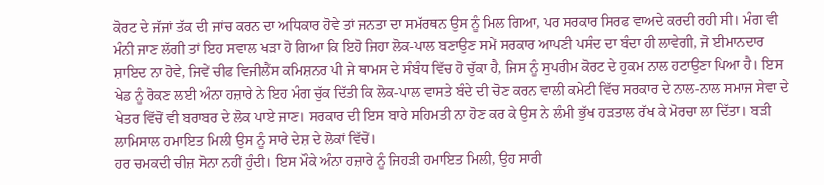ਕੋਰਟ ਦੇ ਜੱਜਾਂ ਤੱਕ ਦੀ ਜਾਂਚ ਕਰਨ ਦਾ ਅਧਿਕਾਰ ਹੋਵੇ ਤਾਂ ਜਨਤਾ ਦਾ ਸਮੱਰਥਨ ਉਸ ਨੂੰ ਮਿਲ ਗਿਆ, ਪਰ ਸਰਕਾਰ ਸਿਰਫ ਵਾਅਦੇ ਕਰਦੀ ਰਹੀ ਸੀ। ਮੰਗ ਵੀ ਮੰਨੀ ਜਾਣ ਲੱਗੀ ਤਾਂ ਇਹ ਸਵਾਲ ਖੜਾ ਹੋ ਗਿਆ ਕਿ ਇਹੋ ਜਿਹਾ ਲੋਕ-ਪਾਲ ਬਣਾਉਣ ਸਮੇਂ ਸਰਕਾਰ ਆਪਣੀ ਪਸੰਦ ਦਾ ਬੰਦਾ ਹੀ ਲਾਵੇਗੀ, ਜੋ ਈਮਾਨਦਾਰ ਸ਼ਾਇਦ ਨਾ ਹੋਵੇ, ਜਿਵੇਂ ਚੀਫ ਵਿਜੀਲੈਂਸ ਕਮਿਸ਼ਨਰ ਪੀ ਜੇ ਥਾਮਸ ਦੇ ਸੰਬੰਧ ਵਿੱਚ ਹੋ ਚੁੱਕਾ ਹੈ, ਜਿਸ ਨੂੰ ਸੁਪਰੀਮ ਕੋਰਟ ਦੇ ਹੁਕਮ ਨਾਲ ਹਟਾਉਣਾ ਪਿਆ ਹੈ। ਇਸ ਖੇਡ ਨੂੰ ਰੋਕਣ ਲਈ ਅੰਨਾ ਹਜ਼ਾਰੇ ਨੇ ਇਹ ਮੰਗ ਚੁੱਕ ਦਿੱਤੀ ਕਿ ਲੋਕ-ਪਾਲ ਵਾਸਤੇ ਬੰਦੇ ਦੀ ਚੋਣ ਕਰਨ ਵਾਲੀ ਕਮੇਟੀ ਵਿੱਚ ਸਰਕਾਰ ਦੇ ਨਾਲ-ਨਾਲ ਸਮਾਜ ਸੇਵਾ ਦੇ ਖੇਤਰ ਵਿੱਚੋਂ ਵੀ ਬਰਾਬਰ ਦੇ ਲੋਕ ਪਾਏ ਜਾਣ। ਸਰਕਾਰ ਦੀ ਇਸ ਬਾਰੇ ਸਹਿਮਤੀ ਨਾ ਹੋਣ ਕਰ ਕੇ ਉਸ ਨੇ ਲੰਮੀ ਭੁੱਖ ਹੜਤਾਲ ਰੱਖ ਕੇ ਮੋਰਚਾ ਲਾ ਦਿੱਤਾ। ਬੜੀ ਲਾਮਿਸਾਲ ਹਮਾਇਤ ਮਿਲੀ ਉਸ ਨੂੰ ਸਾਰੇ ਦੇਸ਼ ਦੇ ਲੋਕਾਂ ਵਿੱਚੋਂ।
ਹਰ ਚਮਕਦੀ ਚੀਜ਼ ਸੋਨਾ ਨਹੀਂ ਹੁੰਦੀ। ਇਸ ਮੌਕੇ ਅੰਨਾ ਹਜ਼ਾਰੇ ਨੂੰ ਜਿਹੜੀ ਹਮਾਇਤ ਮਿਲੀ, ਉਹ ਸਾਰੀ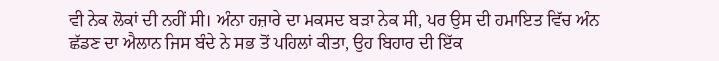ਵੀ ਨੇਕ ਲੋਕਾਂ ਦੀ ਨਹੀਂ ਸੀ। ਅੰਨਾ ਹਜ਼ਾਰੇ ਦਾ ਮਕਸਦ ਬੜਾ ਨੇਕ ਸੀ, ਪਰ ਉਸ ਦੀ ਹਮਾਇਤ ਵਿੱਚ ਅੰਨ ਛੱਡਣ ਦਾ ਐਲਾਨ ਜਿਸ ਬੰਦੇ ਨੇ ਸਭ ਤੋਂ ਪਹਿਲਾਂ ਕੀਤਾ, ਉਹ ਬਿਹਾਰ ਦੀ ਇੱਕ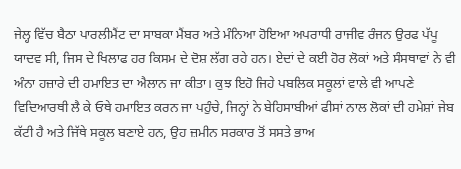ਜੇਲ੍ਹ ਵਿੱਚ ਬੈਠਾ ਪਾਰਲੀਮੈਂਟ ਦਾ ਸਾਬਕਾ ਮੈਂਬਰ ਅਤੇ ਮੰਨਿਆ ਹੋਇਆ ਅਪਰਾਧੀ ਰਾਜੀਵ ਰੰਜਨ ਉਰਫ ਪੱਪੂ ਯਾਦਵ ਸੀ, ਜਿਸ ਦੇ ਖਿਲਾਫ ਹਰ ਕਿਸਮ ਦੇ ਦੋਸ਼ ਲੱਗ ਰਹੇ ਹਨ। ਏਦਾਂ ਦੇ ਕਈ ਹੋਰ ਲੋਕਾਂ ਅਤੇ ਸੰਸਥਾਵਾਂ ਨੇ ਵੀ ਅੰਨਾ ਹਜ਼ਾਰੇ ਦੀ ਹਮਾਇਤ ਦਾ ਐਲਾਨ ਜਾ ਕੀਤਾ। ਕੁਝ ਇਹੋ ਜਿਹੇ ਪਬਲਿਕ ਸਕੂਲਾਂ ਵਾਲੇ ਵੀ ਆਪਣੇ ਵਿਦਿਆਰਥੀ ਲੈ ਕੇ ਓਥੇ ਹਮਾਇਤ ਕਰਨ ਜਾ ਪਹੁੰਚੇ, ਜਿਨ੍ਹਾਂ ਨੇ ਬੇਹਿਸਾਬੀਆਂ ਫੀਸਾਂ ਨਾਲ ਲੋਕਾਂ ਦੀ ਹਮੇਸ਼ਾਂ ਜੇਬ ਕੱਟੀ ਹੈ ਅਤੇ ਜਿੱਥੇ ਸਕੂਲ ਬਣਾਏ ਹਨ, ਉਹ ਜ਼ਮੀਨ ਸਰਕਾਰ ਤੋਂ ਸਸਤੇ ਭਾਅ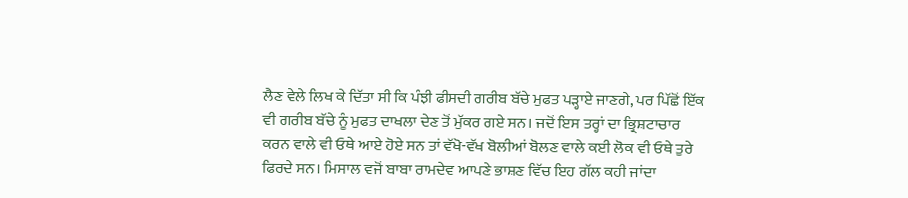ਲੈਣ ਵੇਲੇ ਲਿਖ ਕੇ ਦਿੱਤਾ ਸੀ ਕਿ ਪੰਝੀ ਫੀਸਦੀ ਗਰੀਬ ਬੱਚੇ ਮੁਫਤ ਪੜ੍ਹਾਏ ਜਾਣਗੇ, ਪਰ ਪਿੱਛੋਂ ਇੱਕ ਵੀ ਗਰੀਬ ਬੱਚੇ ਨੂੰ ਮੁਫਤ ਦਾਖਲਾ ਦੇਣ ਤੋਂ ਮੁੱਕਰ ਗਏ ਸਨ। ਜਦੋਂ ਇਸ ਤਰ੍ਹਾਂ ਦਾ ਭ੍ਰਿਸ਼ਟਾਚਾਰ ਕਰਨ ਵਾਲੇ ਵੀ ਓਥੇ ਆਏ ਹੋਏ ਸਨ ਤਾਂ ਵੱਖੋ-ਵੱਖ ਬੋਲੀਆਂ ਬੋਲਣ ਵਾਲੇ ਕਈ ਲੋਕ ਵੀ ਓਥੇ ਤੁਰੇ ਫਿਰਦੇ ਸਨ। ਮਿਸਾਲ ਵਜੋਂ ਬਾਬਾ ਰਾਮਦੇਵ ਆਪਣੇ ਭਾਸ਼ਣ ਵਿੱਚ ਇਹ ਗੱਲ ਕਹੀ ਜਾਂਦਾ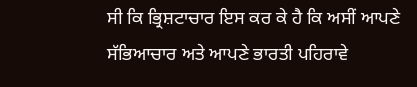ਸੀ ਕਿ ਭ੍ਰਿਸ਼ਟਾਚਾਰ ਇਸ ਕਰ ਕੇ ਹੈ ਕਿ ਅਸੀਂ ਆਪਣੇ ਸੱਭਿਆਚਾਰ ਅਤੇ ਆਪਣੇ ਭਾਰਤੀ ਪਹਿਰਾਵੇ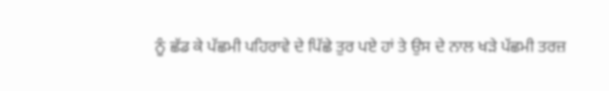ਨੂੰ ਛੱਡ ਕੇ ਪੱਛਮੀ ਪਹਿਰਾਵੇ ਦੇ ਪਿੱਛੇ ਤੁਰ ਪਏ ਹਾਂ ਤੇ ਉਸ ਦੇ ਨਾਲ ਖੜੇ ਪੱਛਮੀ ਤਰਜ਼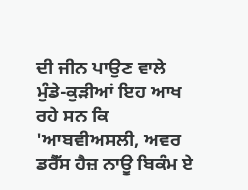ਦੀ ਜੀਨ ਪਾਉਣ ਵਾਲੇ ਮੁੰਡੇ-ਕੁੜੀਆਂ ਇਹ ਆਖ ਰਹੇ ਸਨ ਕਿ 'ਆਬਵੀਅਸਲੀ, ਅਵਰ ਡਰੈੱਸ ਹੈਜ਼ ਨਾਊ ਬਿਕੰਮ ਏ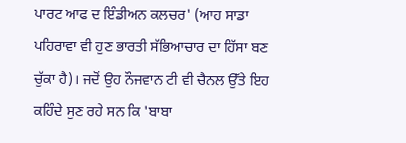ਪਾਰਟ ਆਫ ਦ ਇੰਡੀਅਨ ਕਲਚਰ' (ਆਹ ਸਾਡਾ ਪਹਿਰਾਵਾ ਵੀ ਹੁਣ ਭਾਰਤੀ ਸੱਭਿਆਚਾਰ ਦਾ ਹਿੱਸਾ ਬਣ ਚੁੱਕਾ ਹੈ)। ਜਦੋਂ ਉਹ ਨੌਜਵਾਨ ਟੀ ਵੀ ਚੈਨਲ ਉੱਤੇ ਇਹ ਕਹਿੰਦੇ ਸੁਣ ਰਹੇ ਸਨ ਕਿ 'ਬਾਬਾ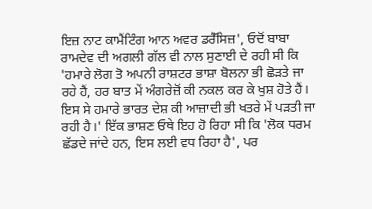ਇਜ਼ ਨਾਟ ਕਾਮੈਂਟਿੰਗ ਆਨ ਅਵਰ ਡਰੈੱਸਿਜ਼', ਓਦੋਂ ਬਾਬਾ ਰਾਮਦੇਵ ਦੀ ਅਗਲੀ ਗੱਲ ਵੀ ਨਾਲ ਸੁਣਾਈ ਦੇ ਰਹੀ ਸੀ ਕਿ 'ਹਮਾਰੇ ਲੋਗ ਤੋ ਅਪਨੀ ਰਾਸ਼ਟਰ ਭਾਸ਼ਾ ਬੋਲਨਾ ਭੀ ਛੋੜਤੇ ਜਾ ਰਹੇ ਹੈਂ, ਹਰ ਬਾਤ ਮੇਂ ਅੰਗਰੇਜ਼ੋਂ ਕੀ ਨਕਲ ਕਰ ਕੇ ਖੁਸ਼ ਹੋਤੇ ਹੈਂ। ਇਸ ਸੇ ਹਮਾਰੇ ਭਾਰਤ ਦੇਸ਼ ਕੀ ਆਜ਼ਾਦੀ ਭੀ ਖਤਰੇ ਮੇਂ ਪੜਤੀ ਜਾ ਰਹੀ ਹੈ।' ਇੱਕ ਭਾਸ਼ਣ ਓਥੇ ਇਹ ਹੋ ਰਿਹਾ ਸੀ ਕਿ 'ਲੋਕ ਧਰਮ ਛੱਡਦੇ ਜਾਂਦੇ ਹਨ, ਇਸ ਲਈ ਵਧ ਰਿਹਾ ਹੈ', ਪਰ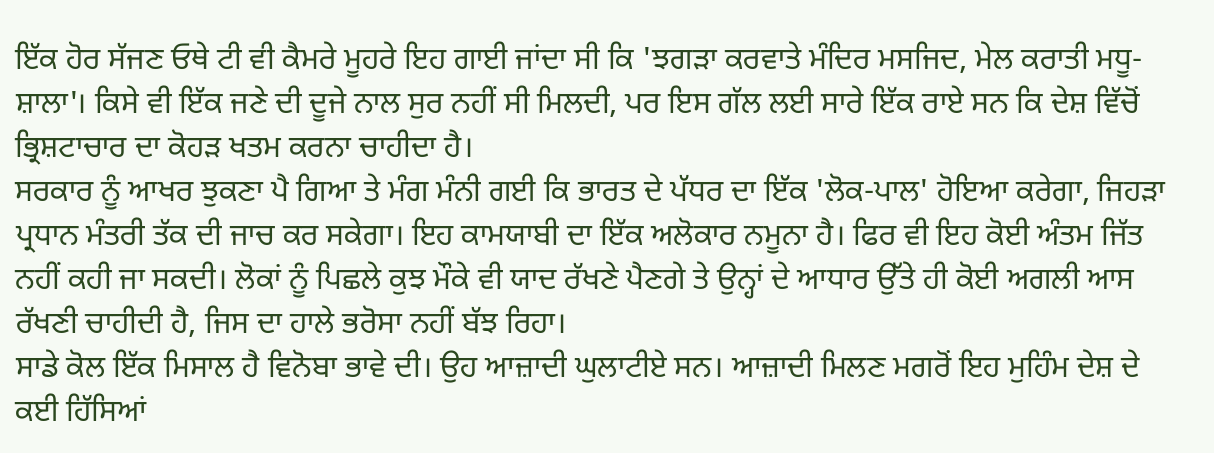ਇੱਕ ਹੋਰ ਸੱਜਣ ਓਥੇ ਟੀ ਵੀ ਕੈਮਰੇ ਮੂਹਰੇ ਇਹ ਗਾਈ ਜਾਂਦਾ ਸੀ ਕਿ 'ਝਗੜਾ ਕਰਵਾਤੇ ਮੰਦਿਰ ਮਸਜਿਦ, ਮੇਲ ਕਰਾਤੀ ਮਧੂ-ਸ਼ਾਲਾ'। ਕਿਸੇ ਵੀ ਇੱਕ ਜਣੇ ਦੀ ਦੂਜੇ ਨਾਲ ਸੁਰ ਨਹੀਂ ਸੀ ਮਿਲਦੀ, ਪਰ ਇਸ ਗੱਲ ਲਈ ਸਾਰੇ ਇੱਕ ਰਾਏ ਸਨ ਕਿ ਦੇਸ਼ ਵਿੱਚੋਂ ਭ੍ਰਿਸ਼ਟਾਚਾਰ ਦਾ ਕੋਹੜ ਖਤਮ ਕਰਨਾ ਚਾਹੀਦਾ ਹੈ।
ਸਰਕਾਰ ਨੂੰ ਆਖਰ ਝੁਕਣਾ ਪੈ ਗਿਆ ਤੇ ਮੰਗ ਮੰਨੀ ਗਈ ਕਿ ਭਾਰਤ ਦੇ ਪੱਧਰ ਦਾ ਇੱਕ 'ਲੋਕ-ਪਾਲ' ਹੋਇਆ ਕਰੇਗਾ, ਜਿਹੜਾ ਪ੍ਰਧਾਨ ਮੰਤਰੀ ਤੱਕ ਦੀ ਜਾਚ ਕਰ ਸਕੇਗਾ। ਇਹ ਕਾਮਯਾਬੀ ਦਾ ਇੱਕ ਅਲੋਕਾਰ ਨਮੂਨਾ ਹੈ। ਫਿਰ ਵੀ ਇਹ ਕੋਈ ਅੰਤਮ ਜਿੱਤ ਨਹੀਂ ਕਹੀ ਜਾ ਸਕਦੀ। ਲੋਕਾਂ ਨੂੰ ਪਿਛਲੇ ਕੁਝ ਮੌਕੇ ਵੀ ਯਾਦ ਰੱਖਣੇ ਪੈਣਗੇ ਤੇ ਉਨ੍ਹਾਂ ਦੇ ਆਧਾਰ ਉੱਤੇ ਹੀ ਕੋਈ ਅਗਲੀ ਆਸ ਰੱਖਣੀ ਚਾਹੀਦੀ ਹੈ, ਜਿਸ ਦਾ ਹਾਲੇ ਭਰੋਸਾ ਨਹੀਂ ਬੱਝ ਰਿਹਾ।
ਸਾਡੇ ਕੋਲ ਇੱਕ ਮਿਸਾਲ ਹੈ ਵਿਨੋਬਾ ਭਾਵੇ ਦੀ। ਉਹ ਆਜ਼ਾਦੀ ਘੁਲਾਟੀਏ ਸਨ। ਆਜ਼ਾਦੀ ਮਿਲਣ ਮਗਰੋਂ ਇਹ ਮੁਹਿੰਮ ਦੇਸ਼ ਦੇ ਕਈ ਹਿੱਸਿਆਂ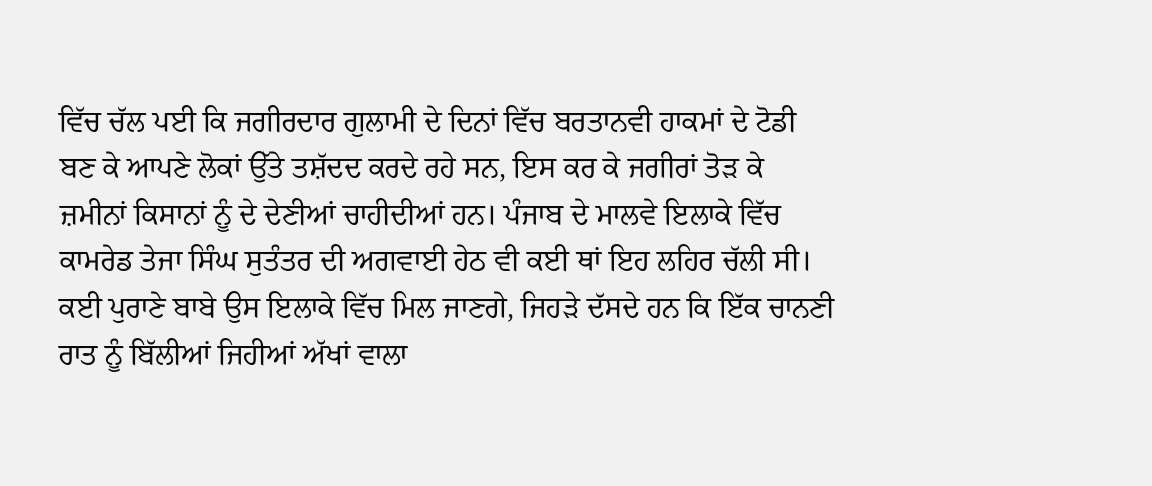ਵਿੱਚ ਚੱਲ ਪਈ ਕਿ ਜਗੀਰਦਾਰ ਗੁਲਾਮੀ ਦੇ ਦਿਨਾਂ ਵਿੱਚ ਬਰਤਾਨਵੀ ਹਾਕਮਾਂ ਦੇ ਟੋਡੀ ਬਣ ਕੇ ਆਪਣੇ ਲੋਕਾਂ ਉੱਤੇ ਤਸ਼ੱਦਦ ਕਰਦੇ ਰਹੇ ਸਨ, ਇਸ ਕਰ ਕੇ ਜਗੀਰਾਂ ਤੋੜ ਕੇ ਜ਼ਮੀਨਾਂ ਕਿਸਾਨਾਂ ਨੂੰ ਦੇ ਦੇਣੀਆਂ ਚਾਹੀਦੀਆਂ ਹਨ। ਪੰਜਾਬ ਦੇ ਮਾਲਵੇ ਇਲਾਕੇ ਵਿੱਚ ਕਾਮਰੇਡ ਤੇਜਾ ਸਿੰਘ ਸੁਤੰਤਰ ਦੀ ਅਗਵਾਈ ਹੇਠ ਵੀ ਕਈ ਥਾਂ ਇਹ ਲਹਿਰ ਚੱਲੀ ਸੀ। ਕਈ ਪੁਰਾਣੇ ਬਾਬੇ ਉਸ ਇਲਾਕੇ ਵਿੱਚ ਮਿਲ ਜਾਣਗੇ, ਜਿਹੜੇ ਦੱਸਦੇ ਹਨ ਕਿ ਇੱਕ ਚਾਨਣੀ ਰਾਤ ਨੂੰ ਬਿੱਲੀਆਂ ਜਿਹੀਆਂ ਅੱਖਾਂ ਵਾਲਾ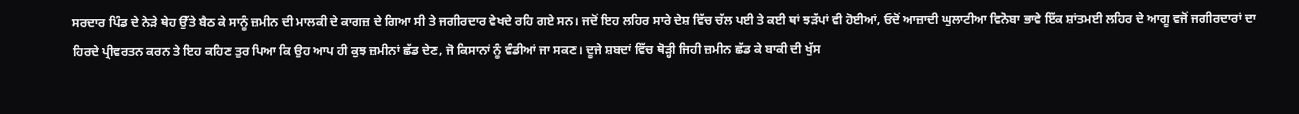ਸਰਦਾਰ ਪਿੰਡ ਦੇ ਨੇੜੇ ਥੇਹ ਉੱਤੇ ਬੈਠ ਕੇ ਸਾਨੂੰ ਜ਼ਮੀਨ ਦੀ ਮਾਲਕੀ ਦੇ ਕਾਗਜ਼ ਦੇ ਗਿਆ ਸੀ ਤੇ ਜਗੀਰਦਾਰ ਵੇਖਦੇ ਰਹਿ ਗਏ ਸਨ। ਜਦੋਂ ਇਹ ਲਹਿਰ ਸਾਰੇ ਦੇਸ਼ ਵਿੱਚ ਚੱਲ ਪਈ ਤੇ ਕਈ ਥਾਂ ਝੜੱਪਾਂ ਵੀ ਹੋਈਆਂ, ਓਦੋਂ ਆਜ਼ਾਦੀ ਘੁਲਾਟੀਆ ਵਿਨੋਬਾ ਭਾਵੇ ਇੱਕ ਸ਼ਾਂਤਮਈ ਲਹਿਰ ਦੇ ਆਗੂ ਵਜੋਂ ਜਗੀਰਦਾਰਾਂ ਦਾ ਹਿਰਦੇ ਪ੍ਰੀਵਰਤਨ ਕਰਨ ਤੇ ਇਹ ਕਹਿਣ ਤੁਰ ਪਿਆ ਕਿ ਉਹ ਆਪ ਹੀ ਕੁਝ ਜ਼ਮੀਨਾਂ ਛੱਡ ਦੇਣ, ਜੋ ਕਿਸਾਨਾਂ ਨੂੰ ਵੰਡੀਆਂ ਜਾ ਸਕਣ। ਦੂਜੇ ਸ਼ਬਦਾਂ ਵਿੱਚ ਥੋੜ੍ਹੀ ਜਿਹੀ ਜ਼ਮੀਨ ਛੱਡ ਕੇ ਬਾਕੀ ਦੀ ਖੁੱਸ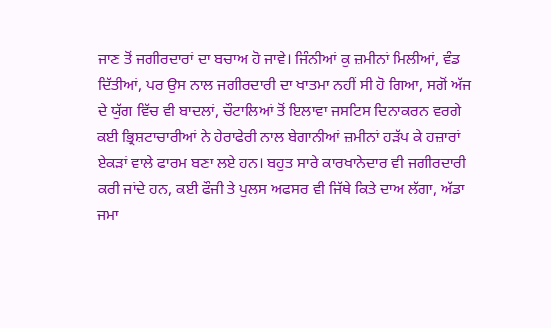ਜਾਣ ਤੋਂ ਜਗੀਰਦਾਰਾਂ ਦਾ ਬਚਾਅ ਹੋ ਜਾਵੇ। ਜਿੰਨੀਆਂ ਕੁ ਜ਼ਮੀਨਾਂ ਮਿਲੀਆਂ, ਵੰਡ ਦਿੱਤੀਆਂ, ਪਰ ਉਸ ਨਾਲ ਜਗੀਰਦਾਰੀ ਦਾ ਖਾਤਮਾ ਨਹੀਂ ਸੀ ਹੋ ਗਿਆ, ਸਗੋਂ ਅੱਜ ਦੇ ਯੁੱਗ ਵਿੱਚ ਵੀ ਬਾਦਲਾਂ, ਚੌਟਾਲਿਆਂ ਤੋਂ ਇਲਾਵਾ ਜਸਟਿਸ ਦਿਨਾਕਰਨ ਵਰਗੇ ਕਈ ਭ੍ਰਿਸ਼ਟਾਚਾਰੀਆਂ ਨੇ ਹੇਰਾਫੇਰੀ ਨਾਲ ਬੇਗਾਨੀਆਂ ਜ਼ਮੀਨਾਂ ਹੜੱਪ ਕੇ ਹਜ਼ਾਰਾਂ ਏਕੜਾਂ ਵਾਲੇ ਫਾਰਮ ਬਣਾ ਲਏ ਹਨ। ਬਹੁਤ ਸਾਰੇ ਕਾਰਖਾਨੇਦਾਰ ਵੀ ਜਗੀਰਦਾਰੀ ਕਰੀ ਜਾਂਦੇ ਹਨ, ਕਈ ਫੌਜੀ ਤੇ ਪੁਲਸ ਅਫਸਰ ਵੀ ਜਿੱਥੇ ਕਿਤੇ ਦਾਅ ਲੱਗਾ, ਅੱਡਾ ਜਮਾ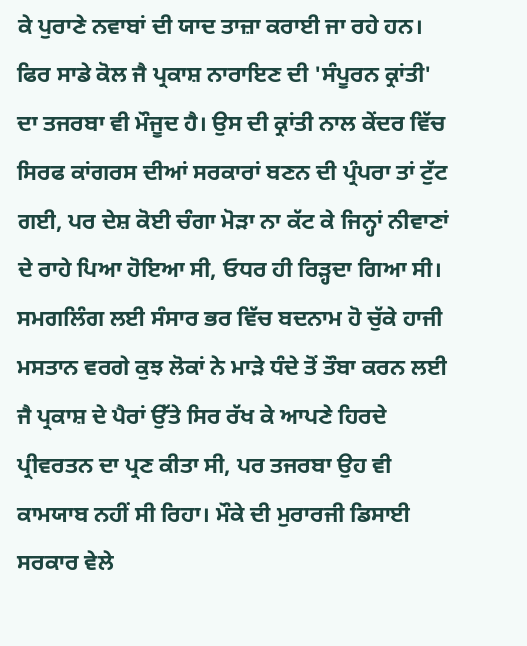ਕੇ ਪੁਰਾਣੇ ਨਵਾਬਾਂ ਦੀ ਯਾਦ ਤਾਜ਼ਾ ਕਰਾਈ ਜਾ ਰਹੇ ਹਨ।
ਫਿਰ ਸਾਡੇ ਕੋਲ ਜੈ ਪ੍ਰਕਾਸ਼ ਨਾਰਾਇਣ ਦੀ 'ਸੰਪੂਰਨ ਕ੍ਰਾਂਤੀ' ਦਾ ਤਜਰਬਾ ਵੀ ਮੌਜੂਦ ਹੈ। ਉਸ ਦੀ ਕ੍ਰਾਂਤੀ ਨਾਲ ਕੇਂਦਰ ਵਿੱਚ ਸਿਰਫ ਕਾਂਗਰਸ ਦੀਆਂ ਸਰਕਾਰਾਂ ਬਣਨ ਦੀ ਪ੍ਰੰਪਰਾ ਤਾਂ ਟੁੱਟ ਗਈ, ਪਰ ਦੇਸ਼ ਕੋਈ ਚੰਗਾ ਮੋੜਾ ਨਾ ਕੱਟ ਕੇ ਜਿਨ੍ਹਾਂ ਨੀਵਾਣਾਂ ਦੇ ਰਾਹੇ ਪਿਆ ਹੋਇਆ ਸੀ, ਓਧਰ ਹੀ ਰਿੜ੍ਹਦਾ ਗਿਆ ਸੀ। ਸਮਗਲਿੰਗ ਲਈ ਸੰਸਾਰ ਭਰ ਵਿੱਚ ਬਦਨਾਮ ਹੋ ਚੁੱਕੇ ਹਾਜੀ ਮਸਤਾਨ ਵਰਗੇ ਕੁਝ ਲੋਕਾਂ ਨੇ ਮਾੜੇ ਧੰਦੇ ਤੋਂ ਤੌਬਾ ਕਰਨ ਲਈ ਜੈ ਪ੍ਰਕਾਸ਼ ਦੇ ਪੈਰਾਂ ਉੱਤੇ ਸਿਰ ਰੱਖ ਕੇ ਆਪਣੇ ਹਿਰਦੇ ਪ੍ਰੀਵਰਤਨ ਦਾ ਪ੍ਰਣ ਕੀਤਾ ਸੀ, ਪਰ ਤਜਰਬਾ ਉਹ ਵੀ ਕਾਮਯਾਬ ਨਹੀਂ ਸੀ ਰਿਹਾ। ਮੌਕੇ ਦੀ ਮੁਰਾਰਜੀ ਡਿਸਾਈ ਸਰਕਾਰ ਵੇਲੇ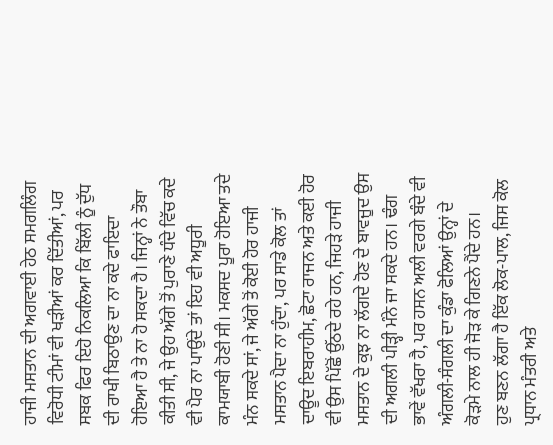ਹਾਜੀ ਮਸਤਾਨ ਦੀ ਅਗਵਾਈ ਹੇਠ ਸਮਗਲਿੰਗ ਵਿਰੋਧੀ ਟੀਮਾਂ ਵੀ ਖੜੀਆਂ ਕਰ ਦਿੱਤੀਆਂ, ਪਰ ਸਬਕ ਫਿਰ ਇਹੋ ਨਿਕਲਿਆ ਕਿ ਬਿੱਲੀ ਨੂੰ ਦੁੱਧ ਦੀ ਰਾਖੀ ਬਿਠਾਉਣ ਦਾ ਨਾ ਕਦੇ ਫਾਇਦਾ ਹੋਇਆ ਹੈ ਤੇ ਨਾ ਹੋ ਸਕਦਾ ਹੈ। ਜਿਨ੍ਹਾਂ ਨੇ ਤੌਬਾ ਕੀਤੀ ਸੀ, ਜੇ ਉਹ ਅੱਗੇ ਤੋਂ ਪੁਰਾਣੇ ਧੰਦੇ ਵਿੱਚ ਕਦੇ ਵੀ ਪੈਰ ਨਾ ਪਾਉਂਦੇ ਤਾਂ ਇਹ ਵੀ ਅਧੂਰੀ ਕਾਮਯਾਬੀ ਹੋਣੀ ਸੀ। ਮਕਸਦ ਪੂਰਾ ਹੋਇਆ ਤਦੇ ਮੰਨ ਸਕਦੇ ਸਾਂ, ਜੇ ਅੱਗੇ ਤੋਂ ਕੋਈ ਹੋਰ ਹਾਜੀ ਮਸਤਾਨ ਪੈਦਾ ਨਾ ਹੁੰਦਾ, ਪਰ ਸਾਡੇ ਕੋਲ ਤਾਂ ਦਾਊਦ ਇਬਰਾਹੀਮ, ਛੋਟਾ ਰਾਜਨ ਅਤੇ ਕਈ ਹੋਰ ਵੀ ਉਸ ਪਿੱਛੋਂ ਉੱਠਦੇ ਰਹੇ ਹਨ, ਜਿਹੜੇ ਹਾਜੀ ਮਸਤਾਨ ਦੇ ਕੁਝ ਨਾ ਲੱਗਦੇ ਹੋਣ ਦੇ ਬਾਵਜੂਦ ਉਸ ਦੀ ਅਗਲੀ ਪੀੜ੍ਹੀ ਮੰਨੇ ਜਾ ਸਕਦੇ ਹਨ। ਢੰਗ ਭਾਵੇਂ ਵੱਖਰਾ ਹੈ, ਪਰ ਹਸਨ ਅਲੀ ਵਰਗੇ ਬੰਦੇ ਵੀ ਅੰਗਲੀ-ਸੰਗਲੀ ਦਾ ਕੁੰਡਾ ਫੋਲਿਆਂ ਉਨ੍ਹਾਂ ਦੇ ਕੋੜਮੇ ਨਾਲ ਹੀ ਜੋੜ ਕੇ ਗਿਣਨੇ ਪੈਂਦੇ ਹਨ।
ਹੁਣ ਬਣਨ ਲੱਗਾ ਹੈ ਇੱਕ ਲੋਕ-ਪਾਲ, ਜਿਸ ਕੋਲ ਪ੍ਰਧਾਨ ਮੰਤਰੀ ਅਤੇ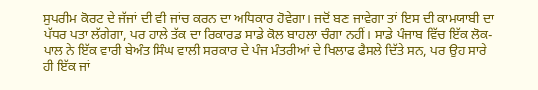ਸੁਪਰੀਮ ਕੋਰਟ ਦੇ ਜੱਜਾਂ ਦੀ ਵੀ ਜਾਂਚ ਕਰਨ ਦਾ ਅਧਿਕਾਰ ਹੋਵੇਗਾ। ਜਦੋਂ ਬਣ ਜਾਵੇਗਾ ਤਾਂ ਇਸ ਦੀ ਕਾਮਯਾਬੀ ਦਾ ਪੱਧਰ ਪਤਾ ਲੱਗੇਗਾ, ਪਰ ਹਾਲੇ ਤੱਕ ਦਾ ਰਿਕਾਰਡ ਸਾਡੇ ਕੋਲ ਬਾਹਲਾ ਚੰਗਾ ਨਹੀਂ। ਸਾਡੇ ਪੰਜਾਬ ਵਿੱਚ ਇੱਕ ਲੋਕ-ਪਾਲ ਨੇ ਇੱਕ ਵਾਰੀ ਬੇਅੰਤ ਸਿੰਘ ਵਾਲੀ ਸਰਕਾਰ ਦੇ ਪੰਜ ਮੰਤਰੀਆਂ ਦੇ ਖਿਲਾਫ ਫੈਸਲੇ ਦਿੱਤੇ ਸਨ, ਪਰ ਉਹ ਸਾਰੇ ਹੀ ਇੱਕ ਜਾਂ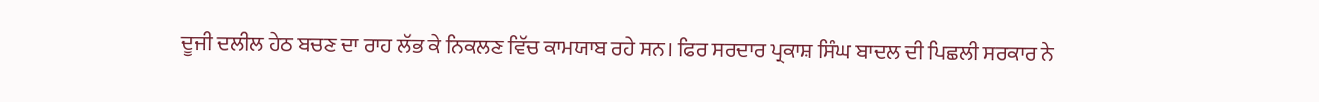ਦੂਜੀ ਦਲੀਲ ਹੇਠ ਬਚਣ ਦਾ ਰਾਹ ਲੱਭ ਕੇ ਨਿਕਲਣ ਵਿੱਚ ਕਾਮਯਾਬ ਰਹੇ ਸਨ। ਫਿਰ ਸਰਦਾਰ ਪ੍ਰਕਾਸ਼ ਸਿੰਘ ਬਾਦਲ ਦੀ ਪਿਛਲੀ ਸਰਕਾਰ ਨੇ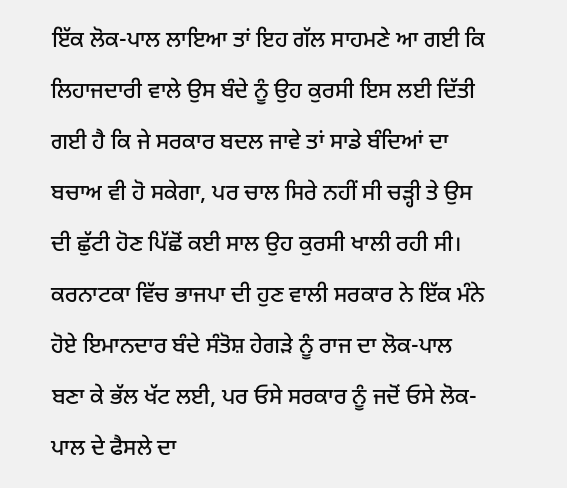ਇੱਕ ਲੋਕ-ਪਾਲ ਲਾਇਆ ਤਾਂ ਇਹ ਗੱਲ ਸਾਹਮਣੇ ਆ ਗਈ ਕਿ ਲਿਹਾਜਦਾਰੀ ਵਾਲੇ ਉਸ ਬੰਦੇ ਨੂੰ ਉਹ ਕੁਰਸੀ ਇਸ ਲਈ ਦਿੱਤੀ ਗਈ ਹੈ ਕਿ ਜੇ ਸਰਕਾਰ ਬਦਲ ਜਾਵੇ ਤਾਂ ਸਾਡੇ ਬੰਦਿਆਂ ਦਾ ਬਚਾਅ ਵੀ ਹੋ ਸਕੇਗਾ, ਪਰ ਚਾਲ ਸਿਰੇ ਨਹੀਂ ਸੀ ਚੜ੍ਹੀ ਤੇ ਉਸ ਦੀ ਛੁੱਟੀ ਹੋਣ ਪਿੱਛੋਂ ਕਈ ਸਾਲ ਉਹ ਕੁਰਸੀ ਖਾਲੀ ਰਹੀ ਸੀ। ਕਰਨਾਟਕਾ ਵਿੱਚ ਭਾਜਪਾ ਦੀ ਹੁਣ ਵਾਲੀ ਸਰਕਾਰ ਨੇ ਇੱਕ ਮੰਨੇ ਹੋਏ ਇਮਾਨਦਾਰ ਬੰਦੇ ਸੰਤੋਸ਼ ਹੇਗੜੇ ਨੂੰ ਰਾਜ ਦਾ ਲੋਕ-ਪਾਲ ਬਣਾ ਕੇ ਭੱਲ ਖੱਟ ਲਈ, ਪਰ ਓਸੇ ਸਰਕਾਰ ਨੂੰ ਜਦੋਂ ਓਸੇ ਲੋਕ-ਪਾਲ ਦੇ ਫੈਸਲੇ ਦਾ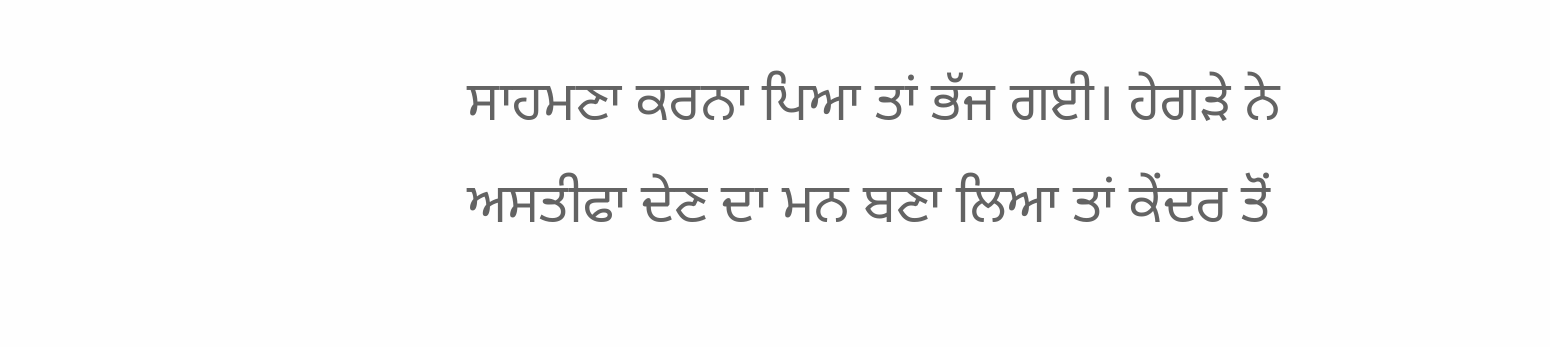ਸਾਹਮਣਾ ਕਰਨਾ ਪਿਆ ਤਾਂ ਭੱਜ ਗਈ। ਹੇਗੜੇ ਨੇ ਅਸਤੀਫਾ ਦੇਣ ਦਾ ਮਨ ਬਣਾ ਲਿਆ ਤਾਂ ਕੇਂਦਰ ਤੋਂ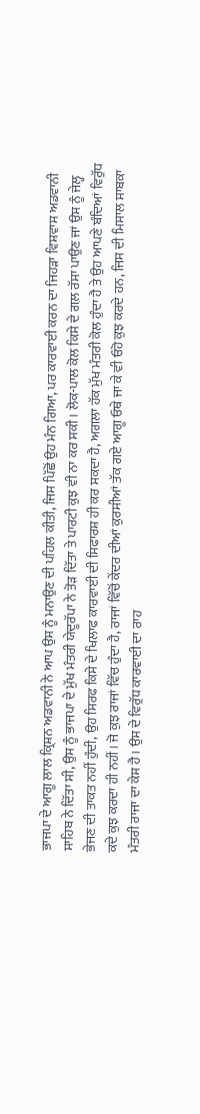ਭਾਜਪਾ ਦੇ ਆਗੂ ਲਾਲ ਕ੍ਰਿਸ਼ਨ ਅਡਵਾਨੀ ਨੇ ਆਪ ਉਸ ਨੂੰ ਮਨਾਉਣ ਦੀ ਪਹਿਲ ਕੀਤੀ, ਜਿਸ ਪਿੱਛੋਂ ਉਹ ਮੰਨ ਗਿਆ, ਪਰ ਕਾਰਵਾਈ ਕਰਨ ਦਾ ਜਿਹੜਾ ਵਿਸ਼ਵਾਸ ਅਡਵਾਨੀ ਸਾਹਿਬ ਨੇ ਦਿੱਤਾ ਸੀ, ਉਸ ਨੂੰ ਭਾਜਪਾ ਦੇ ਮੁੱਖ ਮੰਤਰੀ ਯੇਦੂਰੱਪਾ ਨੇ ਤੋੜ ਦਿੱਤਾ ਤੇ ਪਾਰਟੀ ਕੁਝ ਵੀ ਨਾ ਕਰ ਸਕੀ। ਲੋਕ-ਪਾਲ ਕੋਲ ਕਿਸੇ ਦੇ ਗਲ਼ ਰੱਸਾ ਪਾਉਣ ਜਾਂ ਉਸ ਨੂੰ ਜੇਲ੍ਹ ਭੇਜਣ ਦੀ ਤਾਕਤ ਨਹੀਂ ਹੁੰਦੀ, ਉਹ ਸਿਰਫ ਕਿਸੇ ਦੇ ਖਿਲਾਫ ਕਾਰਵਾਈ ਦੀ ਸਿਫਾਰਸ਼ ਹੀ ਕਰ ਸਕਦਾ ਹੈ, ਅਗਲਾ ਹੱਕ ਮੁੱਖ ਮੰਤਰੀ ਕੋਲ ਹੁੰਦਾ ਹੈ ਤੇ ਉਹ ਆਪਣੇ ਬੰਦਿਆਂ ਵਿਰੁੱਧ ਕਦੇ ਕੁਝ ਕਰਦਾ ਹੀ ਨਹੀਂ। ਜੋ ਕੁਝ ਰਾਜਾਂ ਵਿੱਚ ਹੁੰਦਾ ਹੈ, ਰਾਜਾਂ ਵਿੱਚੋਂ ਕੇਂਦਰ ਦੀਆਂ ਕੁਰਸੀਆਂ ਤੱਕ ਗਏ ਆਗੂ ਓਥੇ ਜਾ ਕੇ ਵੀ ਓਹੋ ਕੁਝ ਕਰਦੇ ਹਨ, ਜਿਸ ਦੀ ਮਿਸਾਲ ਸਾਬਕਾ ਮੰਤਰੀ ਰਾਜਾ ਦਾ ਕੇਸ ਹੈ। ਉਸ ਦੇ ਵਿਰੁੱਧ ਕਾਰਵਾਈ ਦਾ ਰਾਹ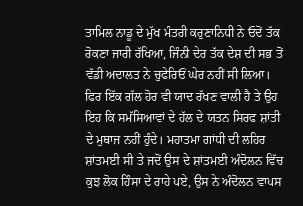ਤਾਮਿਲ ਨਾਡੂ ਦੇ ਮੁੱਖ ਮੰਤਰੀ ਕਰੁਣਾਨਿਧੀ ਨੇ ਓਦੋਂ ਤੱਕ ਰੋਕਣਾ ਜਾਰੀ ਰੱਖਿਆ, ਜਿੰਨੀ ਦੇਰ ਤੱਕ ਦੇਸ਼ ਦੀ ਸਭ ਤੋਂ ਵੱਡੀ ਅਦਾਲਤ ਨੇ ਚੁਫੇਰਿਓਂ ਘੇਰ ਨਹੀਂ ਸੀ ਲਿਆ।
ਫਿਰ ਇੱਕ ਗੱਲ ਹੋਰ ਵੀ ਯਾਦ ਰੱਖਣ ਵਾਲੀ ਹੈ ਤੇ ਉਹ ਇਹ ਕਿ ਸਮੱਸਿਆਵਾਂ ਦੇ ਹੱਲ ਦੇ ਯਤਨ ਸਿਰਫ ਸ਼ਾਂਤੀ ਦੇ ਮੁਥਾਜ ਨਹੀਂ ਹੁੰਦੇ। ਮਹਾਤਮਾ ਗਾਂਧੀ ਦੀ ਲਹਿਰ ਸ਼ਾਂਤਮਈ ਸੀ ਤੇ ਜਦੋਂ ਉਸ ਦੇ ਸ਼ਾਂਤਮਈ ਅੰਦੋਲਨ ਵਿੱਚ ਕੁਝ ਲੋਕ ਹਿੰਸਾ ਦੇ ਰਾਹੇ ਪਏ, ਉਸ ਨੇ ਅੰਦੋਲਨ ਵਾਪਸ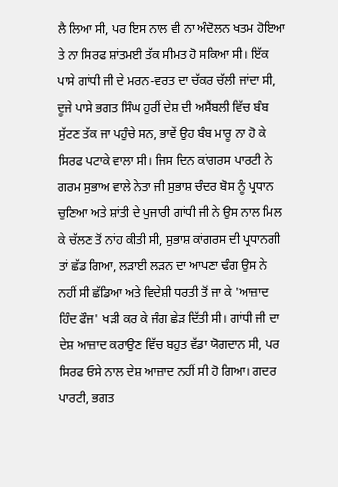ਲੈ ਲਿਆ ਸੀ, ਪਰ ਇਸ ਨਾਲ ਵੀ ਨਾ ਅੰਦੋਲਨ ਖਤਮ ਹੋਇਆ ਤੇ ਨਾ ਸਿਰਫ ਸ਼ਾਂਤਮਈ ਤੱਕ ਸੀਮਤ ਹੋ ਸਕਿਆ ਸੀ। ਇੱਕ ਪਾਸੇ ਗਾਂਧੀ ਜੀ ਦੇ ਮਰਨ-ਵਰਤ ਦਾ ਚੱਕਰ ਚੱਲੀ ਜਾਂਦਾ ਸੀ, ਦੂਜੇ ਪਾਸੇ ਭਗਤ ਸਿੰਘ ਹੁਰੀਂ ਦੇਸ਼ ਦੀ ਅਸੈਂਬਲੀ ਵਿੱਚ ਬੰਬ ਸੁੱਟਣ ਤੱਕ ਜਾ ਪਹੁੰਚੇ ਸਨ, ਭਾਵੇਂ ਉਹ ਬੰਬ ਮਾਰੂ ਨਾ ਹੋ ਕੇ ਸਿਰਫ ਪਟਾਕੇ ਵਾਲਾ ਸੀ। ਜਿਸ ਦਿਨ ਕਾਂਗਰਸ ਪਾਰਟੀ ਨੇ ਗਰਮ ਸੁਭਾਅ ਵਾਲੇ ਨੇਤਾ ਜੀ ਸੁਭਾਸ਼ ਚੰਦਰ ਬੋਸ ਨੂੰ ਪ੍ਰਧਾਨ ਚੁਣਿਆ ਅਤੇ ਸ਼ਾਂਤੀ ਦੇ ਪੁਜਾਰੀ ਗਾਂਧੀ ਜੀ ਨੇ ਉਸ ਨਾਲ ਮਿਲ ਕੇ ਚੱਲਣ ਤੋਂ ਨਾਂਹ ਕੀਤੀ ਸੀ, ਸੁਭਾਸ਼ ਕਾਂਗਰਸ ਦੀ ਪ੍ਰਧਾਨਗੀ ਤਾਂ ਛੱਡ ਗਿਆ, ਲੜਾਈ ਲੜਨ ਦਾ ਆਪਣਾ ਢੰਗ ਉਸ ਨੇ ਨਹੀਂ ਸੀ ਛੱਡਿਆ ਅਤੇ ਵਿਦੇਸ਼ੀ ਧਰਤੀ ਤੋਂ ਜਾ ਕੇ 'ਆਜ਼ਾਦ ਹਿੰਦ ਫੌਜ' ਖੜੀ ਕਰ ਕੇ ਜੰਗ ਛੇੜ ਦਿੱਤੀ ਸੀ। ਗਾਂਧੀ ਜੀ ਦਾ ਦੇਸ਼ ਆਜ਼ਾਦ ਕਰਾਉਣ ਵਿੱਚ ਬਹੁਤ ਵੱਡਾ ਯੋਗਦਾਨ ਸੀ, ਪਰ ਸਿਰਫ ਓਸੇ ਨਾਲ ਦੇਸ਼ ਆਜ਼ਾਦ ਨਹੀਂ ਸੀ ਹੋ ਗਿਆ। ਗਦਰ ਪਾਰਟੀ, ਭਗਤ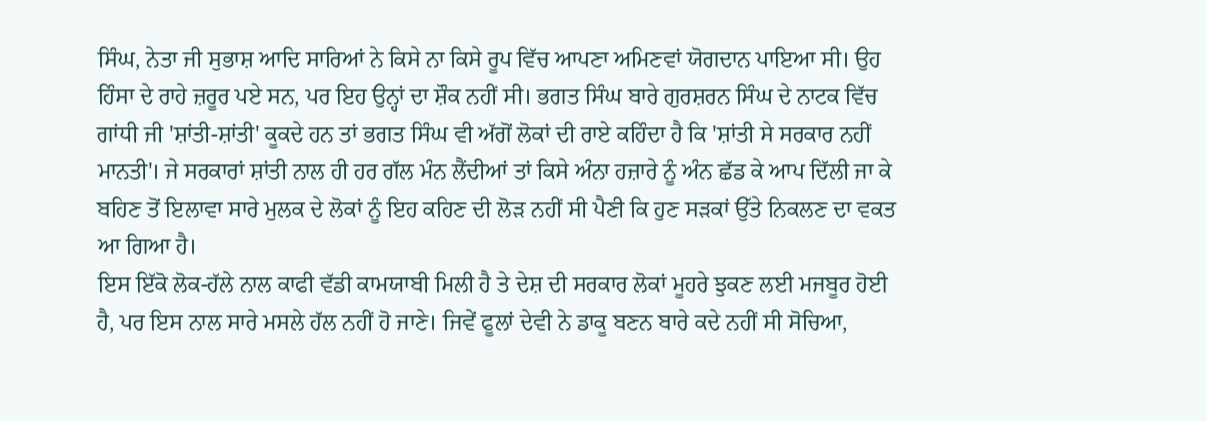ਸਿੰਘ, ਨੇਤਾ ਜੀ ਸੁਭਾਸ਼ ਆਦਿ ਸਾਰਿਆਂ ਨੇ ਕਿਸੇ ਨਾ ਕਿਸੇ ਰੂਪ ਵਿੱਚ ਆਪਣਾ ਅਮਿਣਵਾਂ ਯੋਗਦਾਨ ਪਾਇਆ ਸੀ। ਉਹ ਹਿੰਸਾ ਦੇ ਰਾਹੇ ਜ਼ਰੂਰ ਪਏ ਸਨ, ਪਰ ਇਹ ਉਨ੍ਹਾਂ ਦਾ ਸ਼ੌਕ ਨਹੀਂ ਸੀ। ਭਗਤ ਸਿੰਘ ਬਾਰੇ ਗੁਰਸ਼ਰਨ ਸਿੰਘ ਦੇ ਨਾਟਕ ਵਿੱਚ ਗਾਂਧੀ ਜੀ 'ਸ਼ਾਂਤੀ-ਸ਼ਾਂਤੀ' ਕੂਕਦੇ ਹਨ ਤਾਂ ਭਗਤ ਸਿੰਘ ਵੀ ਅੱਗੋਂ ਲੋਕਾਂ ਦੀ ਰਾਏ ਕਹਿੰਦਾ ਹੈ ਕਿ 'ਸ਼ਾਂਤੀ ਸੇ ਸਰਕਾਰ ਨਹੀਂ ਮਾਨਤੀ'। ਜੇ ਸਰਕਾਰਾਂ ਸ਼ਾਂਤੀ ਨਾਲ ਹੀ ਹਰ ਗੱਲ ਮੰਨ ਲੈਂਦੀਆਂ ਤਾਂ ਕਿਸੇ ਅੰਨਾ ਹਜ਼ਾਰੇ ਨੂੰ ਅੰਨ ਛੱਡ ਕੇ ਆਪ ਦਿੱਲੀ ਜਾ ਕੇ ਬਹਿਣ ਤੋਂ ਇਲਾਵਾ ਸਾਰੇ ਮੁਲਕ ਦੇ ਲੋਕਾਂ ਨੂੰ ਇਹ ਕਹਿਣ ਦੀ ਲੋੜ ਨਹੀਂ ਸੀ ਪੈਣੀ ਕਿ ਹੁਣ ਸੜਕਾਂ ਉੱਤੇ ਨਿਕਲਣ ਦਾ ਵਕਤ ਆ ਗਿਆ ਹੈ।
ਇਸ ਇੱਕੋ ਲੋਕ-ਹੱਲੇ ਨਾਲ ਕਾਫੀ ਵੱਡੀ ਕਾਮਯਾਬੀ ਮਿਲੀ ਹੈ ਤੇ ਦੇਸ਼ ਦੀ ਸਰਕਾਰ ਲੋਕਾਂ ਮੂਹਰੇ ਝੁਕਣ ਲਈ ਮਜਬੂਰ ਹੋਈ ਹੈ, ਪਰ ਇਸ ਨਾਲ ਸਾਰੇ ਮਸਲੇ ਹੱਲ ਨਹੀਂ ਹੋ ਜਾਣੇ। ਜਿਵੇਂ ਫੂਲਾਂ ਦੇਵੀ ਨੇ ਡਾਕੂ ਬਣਨ ਬਾਰੇ ਕਦੇ ਨਹੀਂ ਸੀ ਸੋਚਿਆ,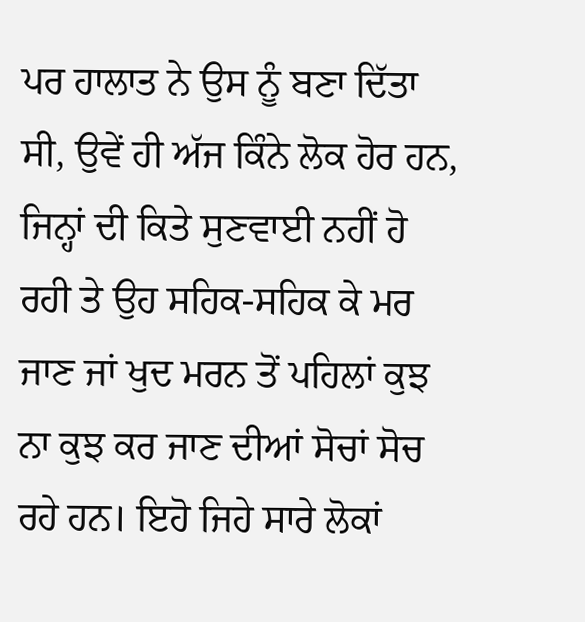ਪਰ ਹਾਲਾਤ ਨੇ ਉਸ ਨੂੰ ਬਣਾ ਦਿੱਤਾ ਸੀ, ਉਵੇਂ ਹੀ ਅੱਜ ਕਿੰਨੇ ਲੋਕ ਹੋਰ ਹਨ, ਜਿਨ੍ਹਾਂ ਦੀ ਕਿਤੇ ਸੁਣਵਾਈ ਨਹੀਂ ਹੋ ਰਹੀ ਤੇ ਉਹ ਸਹਿਕ-ਸਹਿਕ ਕੇ ਮਰ ਜਾਣ ਜਾਂ ਖੁਦ ਮਰਨ ਤੋਂ ਪਹਿਲਾਂ ਕੁਝ ਨਾ ਕੁਝ ਕਰ ਜਾਣ ਦੀਆਂ ਸੋਚਾਂ ਸੋਚ ਰਹੇ ਹਨ। ਇਹੋ ਜਿਹੇ ਸਾਰੇ ਲੋਕਾਂ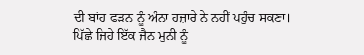ਦੀ ਬਾਂਹ ਫੜਨ ਨੂੰ ਅੰਨਾ ਹਜ਼ਾਰੇ ਨੇ ਨਹੀਂ ਪਹੁੰਚ ਸਕਣਾ। ਪਿੱਛੇ ਜਿਹੇ ਇੱਕ ਜੈਨ ਮੁਨੀ ਨੂੰ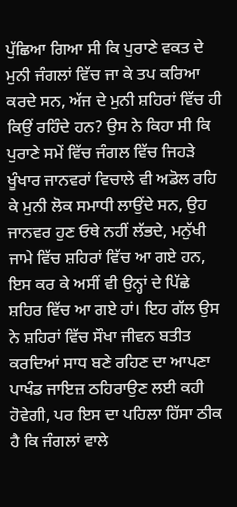ਪੁੱਛਿਆ ਗਿਆ ਸੀ ਕਿ ਪੁਰਾਣੇ ਵਕਤ ਦੇ ਮੁਨੀ ਜੰਗਲਾਂ ਵਿੱਚ ਜਾ ਕੇ ਤਪ ਕਰਿਆ ਕਰਦੇ ਸਨ, ਅੱਜ ਦੇ ਮੁਨੀ ਸ਼ਹਿਰਾਂ ਵਿੱਚ ਹੀ ਕਿਉਂ ਰਹਿੰਦੇ ਹਨ? ਉਸ ਨੇ ਕਿਹਾ ਸੀ ਕਿ ਪੁਰਾਣੇ ਸਮੇਂ ਵਿੱਚ ਜੰਗਲ ਵਿੱਚ ਜਿਹੜੇ ਖੂੰਖਾਰ ਜਾਨਵਰਾਂ ਵਿਚਾਲੇ ਵੀ ਅਡੋਲ ਰਹਿ ਕੇ ਮੁਨੀ ਲੋਕ ਸਮਾਧੀ ਲਾਉਂਦੇ ਸਨ, ਉਹ ਜਾਨਵਰ ਹੁਣ ਓਥੇ ਨਹੀਂ ਲੱਭਦੇ, ਮਨੁੱਖੀ ਜਾਮੇ ਵਿੱਚ ਸ਼ਹਿਰਾਂ ਵਿੱਚ ਆ ਗਏ ਹਨ, ਇਸ ਕਰ ਕੇ ਅਸੀਂ ਵੀ ਉਨ੍ਹਾਂ ਦੇ ਪਿੱਛੇ ਸ਼ਹਿਰ ਵਿੱਚ ਆ ਗਏ ਹਾਂ। ਇਹ ਗੱਲ ਉਸ ਨੇ ਸ਼ਹਿਰਾਂ ਵਿੱਚ ਸੌਖਾ ਜੀਵਨ ਬਤੀਤ ਕਰਦਿਆਂ ਸਾਧ ਬਣੇ ਰਹਿਣ ਦਾ ਆਪਣਾ ਪਾਖੰਡ ਜਾਇਜ਼ ਠਹਿਰਾਉਣ ਲਈ ਕਹੀ ਹੋਵੇਗੀ, ਪਰ ਇਸ ਦਾ ਪਹਿਲਾ ਹਿੱਸਾ ਠੀਕ ਹੈ ਕਿ ਜੰਗਲਾਂ ਵਾਲੇ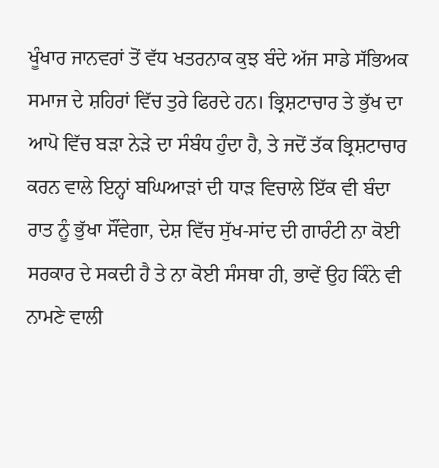ਖੂੰਖਾਰ ਜਾਨਵਰਾਂ ਤੋਂ ਵੱਧ ਖਤਰਨਾਕ ਕੁਝ ਬੰਦੇ ਅੱਜ ਸਾਡੇ ਸੱਭਿਅਕ ਸਮਾਜ ਦੇ ਸ਼ਹਿਰਾਂ ਵਿੱਚ ਤੁਰੇ ਫਿਰਦੇ ਹਨ। ਭ੍ਰਿਸ਼ਟਾਚਾਰ ਤੇ ਭੁੱਖ ਦਾ ਆਪੋ ਵਿੱਚ ਬੜਾ ਨੇੜੇ ਦਾ ਸੰਬੰਧ ਹੁੰਦਾ ਹੈ, ਤੇ ਜਦੋਂ ਤੱਕ ਭ੍ਰਿਸ਼ਟਾਚਾਰ ਕਰਨ ਵਾਲੇ ਇਨ੍ਹਾਂ ਬਘਿਆੜਾਂ ਦੀ ਧਾੜ ਵਿਚਾਲੇ ਇੱਕ ਵੀ ਬੰਦਾ ਰਾਤ ਨੂੰ ਭੁੱਖਾ ਸੌਂਵੇਗਾ, ਦੇਸ਼ ਵਿੱਚ ਸੁੱਖ-ਸਾਂਦ ਦੀ ਗਾਰੰਟੀ ਨਾ ਕੋਈ ਸਰਕਾਰ ਦੇ ਸਕਦੀ ਹੈ ਤੇ ਨਾ ਕੋਈ ਸੰਸਥਾ ਹੀ, ਭਾਵੇਂ ਉਹ ਕਿੰਨੇ ਵੀ ਨਾਮਣੇ ਵਾਲੀ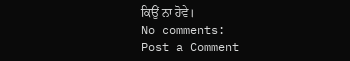ਕਿਉਂ ਨਾ ਹੋਵੇ।
No comments:
Post a Comment